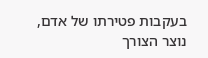בעקבות פטירתו של אדם, נוצר הצורך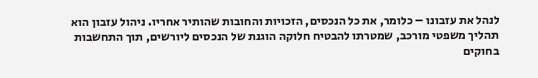לנהל את עזבונו – כלומר, את כל הנכסים, הזכויות והחובות שהותיר אחריו. ניהול עזבון הוא תהליך משפטי מורכב, שמטרתו להבטיח חלוקה הוגנת של הנכסים ליורשים, תוך התחשבות בחוקים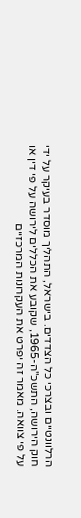הרלוונטיים ובצרכי כל הצדדים. בישראל, התהליך מוסדר בעיקר על ידי חוק הירושה, התשכ"ה-1965, שקובע את הכללים לירושה על פי דין או על פי צוואה. מאמר זה יפרט את העקרונות המרכזיים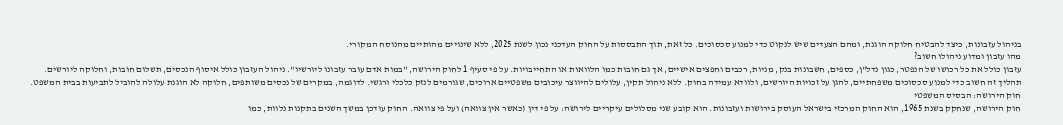בניהול עזבונות, כיצד להבטיח חלוקה הוגנת, ומהם הצעדים שיש לנקוט כדי למנוע סכסוכים. כל זאת, תוך התבססות על החוק העדכני נכון לשנת 2025, ללא שינויים מהותיים מהנוסח המקורי.
מהו עזבון ומדוע ניהולו חשוב?
עזבון כולל את כל רכושו של הנפטר, כגון נדל"ן, כספים, חשבונות בנק, מניות, רכבים וחפצים אישיים, אך גם חובות כמו הלוואות או התחייבויות. על פי סעיף 1 לחוק הירושה, "במות אדם עובר עזבונו ליורשיו". ניהול העזבון כולל איסוף הנכסים, תשלום חובות, וחלוקה ליורשים. תהליך זה חשוב כדי למנוע סכסוכים משפחתיים, להגן על זכויות היורשים, ולוודא עמידה בחוק. ללא ניהול תקין, עלולים להיווצר עיכובים משפטיים ארוכים, שגורמים לנזק כלכלי ורגשי. לדוגמה, במקרים של נכסים משותפים, חלוקה לא הוגנת עלולה להוביל לתביעות בבית המשפט.
חוק הירושה: הבסיס המשפטי
חוק הירושה, שנחקק בשנת 1965, הוא החוק המרכזי בישראל העוסק בירושות ועזבונות. הוא קובע שני מסלולים עיקריים לירושה: על פי דין (כאשר אין צוואה) ועל פי צוואה. החוק עודכן במשך השנים בתקנות נלוות, כמו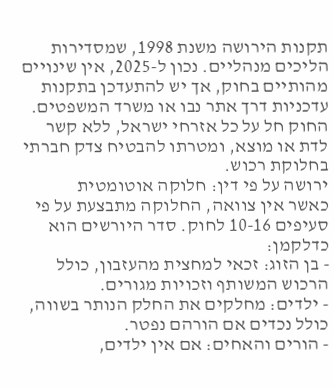תקנות הירושה משנת 1998, שמסדירות הליכים מנהליים. נכון ל-2025, אין שינויים מהותיים בחוק, אך יש להתעדכן בתקנות עדכניות דרך אתר נבו או משרד המשפטים. החוק חל על כל אזרחי ישראל, ללא קשר לדת או מוצא, ומטרתו להבטיח צדק חברתי בחלוקת רכוש.
ירושה על פי דין: חלוקה אוטומטית
כאשר אין צוואה, החלוקה מתבצעת על פי סעיפים 10-16 לחוק. סדר היורשים הוא כדלקמן:
- בן הזוג: זכאי למחצית מהעזבון, כולל הרכוש המשותף וזכויות מגורים.
- ילדים: מחלקים את החלק הנותר בשווה, כולל נכדים אם הורהם נפטר.
- הורים והאחים: אם אין ילדים,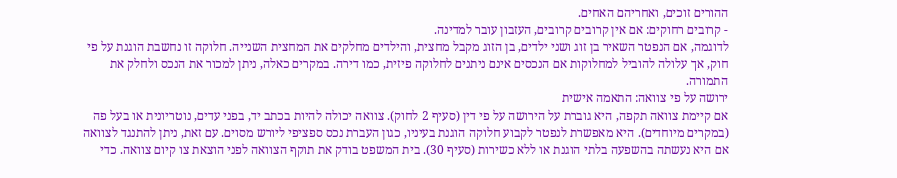ההורים זוכים, ואחריהם האחים.
- קרובים רחוקים: אם אין קרובים קרובים, העזבון עובר למדינה.
לדוגמה, אם הנפטר השאיר בן זוג ושני ילדים, בן הזוג מקבל מחצית, והילדים מחלקים את המחצית השנייה. חלוקה זו נחשבת הוגנת על פי חוק, אך עלולה להוביל למחלוקות אם הנכסים אינם ניתנים לחלוקה פיזית, כמו דירה. במקרים כאלה, ניתן למכור את הנכס ולחלק את התמורה.
ירושה על פי צוואה: התאמה אישית
אם קיימת צוואה תקפה, היא גוברת על הירושה על פי דין (סעיף 2 לחוק). צוואה יכולה להיות בכתב יד, בפני עדים, נוטריונית או בעל פה (במקרים מיוחדים). היא מאפשרת לנפטר לקבוע חלוקה הוגנת בעיניו, כגון העברת נכס ספציפי ליורש מסוים. עם זאת, ניתן להתנגד לצוואה אם היא נעשתה בהשפעה בלתי הוגנת או ללא כשירות (סעיף 30). בית המשפט בודק את תוקף הצוואה לפני הוצאת צו קיום צוואה. כדי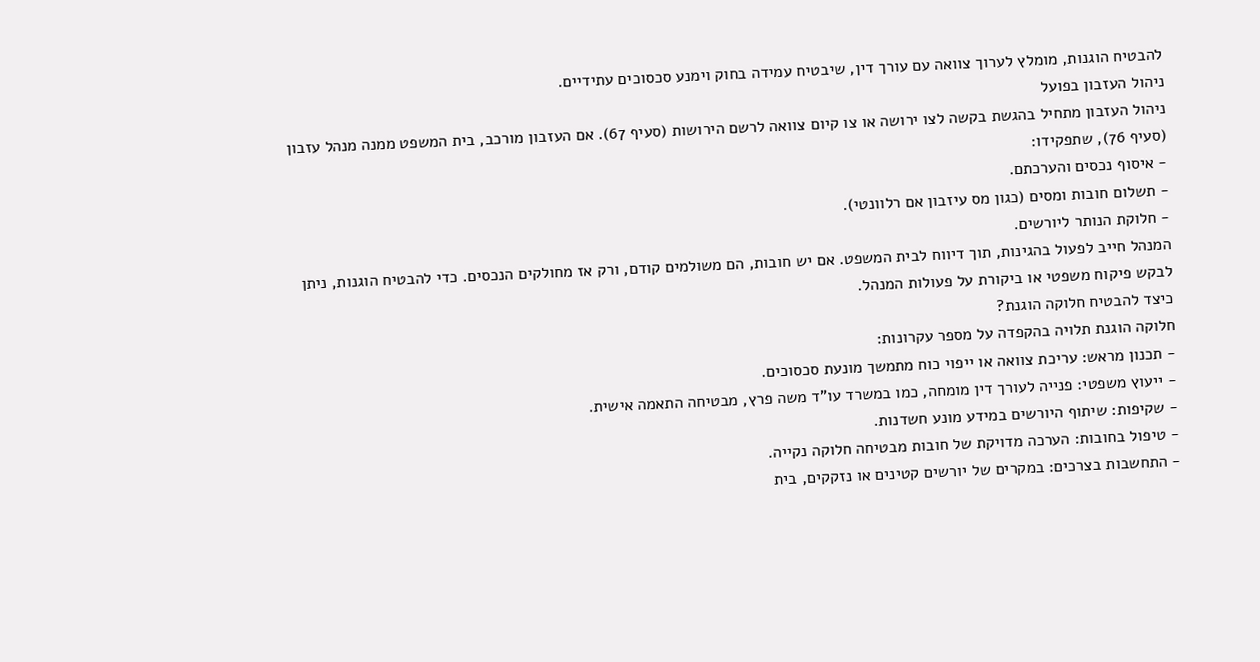להבטיח הוגנות, מומלץ לערוך צוואה עם עורך דין, שיבטיח עמידה בחוק וימנע סכסוכים עתידיים.
ניהול העזבון בפועל
ניהול העזבון מתחיל בהגשת בקשה לצו ירושה או צו קיום צוואה לרשם הירושות (סעיף 67). אם העזבון מורכב, בית המשפט ממנה מנהל עזבון (סעיף 76), שתפקידו:
- איסוף נכסים והערכתם.
- תשלום חובות ומסים (כגון מס עיזבון אם רלוונטי).
- חלוקת הנותר ליורשים.
המנהל חייב לפעול בהגינות, תוך דיווח לבית המשפט. אם יש חובות, הם משולמים קודם, ורק אז מחולקים הנכסים. כדי להבטיח הוגנות, ניתן לבקש פיקוח משפטי או ביקורת על פעולות המנהל.
כיצד להבטיח חלוקה הוגנת?
חלוקה הוגנת תלויה בהקפדה על מספר עקרונות:
- תכנון מראש: עריכת צוואה או ייפוי כוח מתמשך מונעת סכסוכים.
- ייעוץ משפטי: פנייה לעורך דין מומחה, כמו במשרד עו"ד משה פרץ, מבטיחה התאמה אישית.
- שקיפות: שיתוף היורשים במידע מונע חשדנות.
- טיפול בחובות: הערכה מדויקת של חובות מבטיחה חלוקה נקייה.
- התחשבות בצרכים: במקרים של יורשים קטינים או נזקקים, בית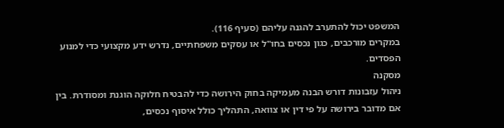המשפט יכול להתערב להגנה עליהם (סעיף 116).
במקרים מורכבים, כגון נכסים בחו"ל או עסקים משפחתיים, נדרש ידע מקצועי כדי למנוע הפסדים.
מסקנה
ניהול עזבונות דורש הבנה מעמיקה בחוק הירושה כדי להבטיח חלוקה הוגנת ומסודרת. בין אם מדובר בירושה על פי דין או צוואה, התהליך כולל איסוף נכסים,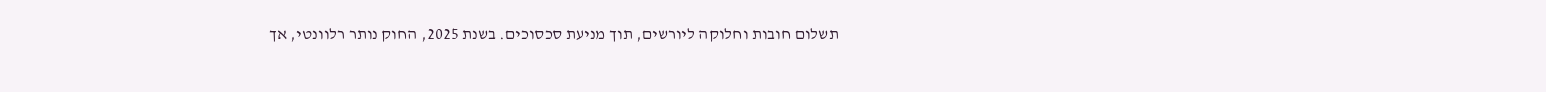תשלום חובות וחלוקה ליורשים, תוך מניעת סכסוכים. בשנת 2025, החוק נותר רלוונטי, אך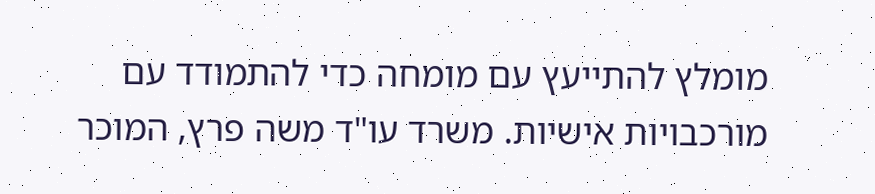מומלץ להתייעץ עם מומחה כדי להתמודד עם מורכבויות אישיות. משרד עו"ד משה פרץ, המוכר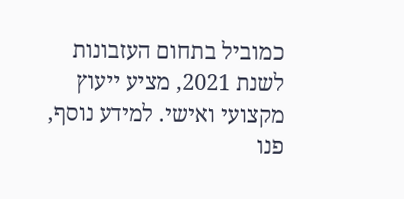כמוביל בתחום העזבונות לשנת 2021, מציע ייעוץ מקצועי ואישי. למידע נוסף, פנו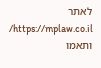לאתר https://mplaw.co.il/ ותאמו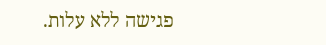פגישה ללא עלות.